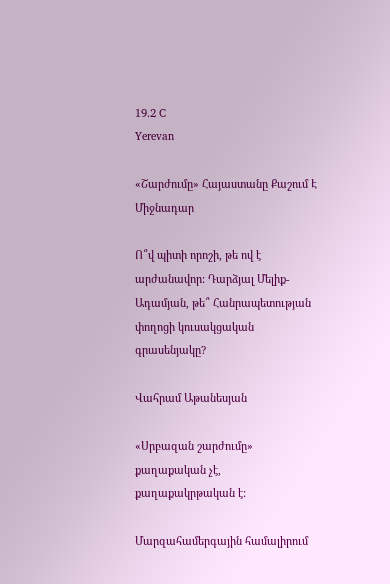19.2 C
Yerevan

«Շարժումը» Հայաստանը Քաշում Է Միջնադար

Ո՞վ պիտի որոշի, թե ով է արժանավոր: Դարձյալ Մելիք-Ադամյան, թե՞ Հանրապետության փողոցի կուսակցական գրասենյակը?

Վահրամ Աթանեսյան

«Սրբազան շարժումը» քաղաքական չէ, քաղաքակրթական է:

Մարզահամերգային համալիրում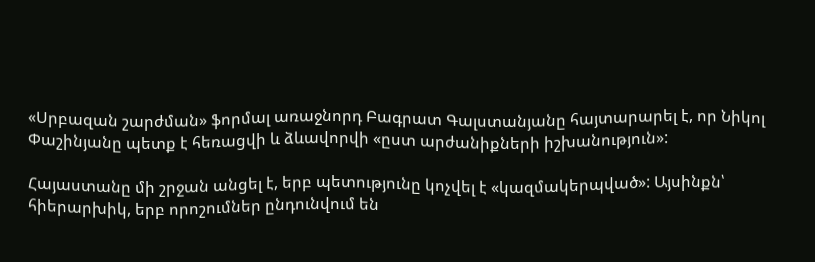«Սրբազան շարժման» ֆորմալ առաջնորդ Բագրատ Գալստանյանը հայտարարել է, որ Նիկոլ Փաշինյանը պետք է հեռացվի և ձևավորվի «ըստ արժանիքների իշխանություն»:

Հայաստանը մի շրջան անցել է, երբ պետությունը կոչվել է «կազմակերպված»: Այսինքն՝ հիերարխիկ, երբ որոշումներ ընդունվում են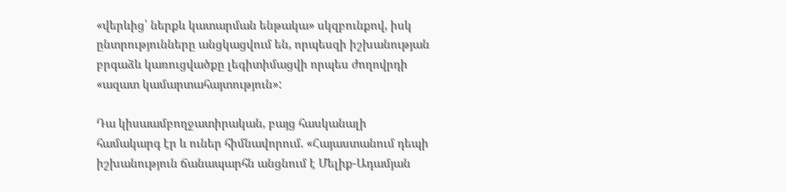«վերևից՝ ներքև կատարման ենթակա» սկզբունքով, իսկ ընտրությունները անցկացվում են, որպեսզի իշխանության բրգաձև կառուցվածքը լեգիտիմացվի որպես ժողովրդի «ազատ կամարտահայտություն»:

Դա կիսաամբողջատիրական, բայց հասկանալի համակարգ էր և ուներ հիմնավորում. «Հայաստանում դեպի իշխանություն ճանապարհն անցնում է Մելիք-Ադամյան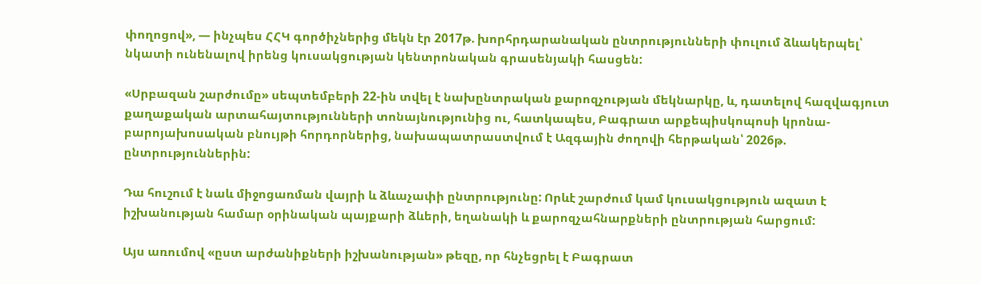փողոցով», — ինչպես ՀՀԿ գործիչներից մեկն էր 2017թ. խորհրդարանական ընտրությունների փուլում ձևակերպել՝ նկատի ունենալով իրենց կուսակցության կենտրոնական գրասենյակի հասցեն:

«Սրբազան շարժումը» սեպտեմբերի 22-ին տվել է նախընտրական քարոզչության մեկնարկը, և, դատելով հազվագյուտ քաղաքական արտահայտությունների տոնայնությունից ու, հատկապես, Բագրատ արքեպիսկոպոսի կրոնա-բարոյախոսական բնույթի հորդորներից, նախապատրաստվում է Ազգային ժողովի հերթական՝ 2026թ. ընտրություններին:

Դա հուշում է նաև միջոցառման վայրի և ձևաչափի ընտրությունը: Որևէ շարժում կամ կուսակցություն ազատ է իշխանության համար օրինական պայքարի ձևերի, եղանակի և քարոզչահնարքների ընտրության հարցում:

Այս առումով «ըստ արժանիքների իշխանության» թեզը, որ հնչեցրել է Բագրատ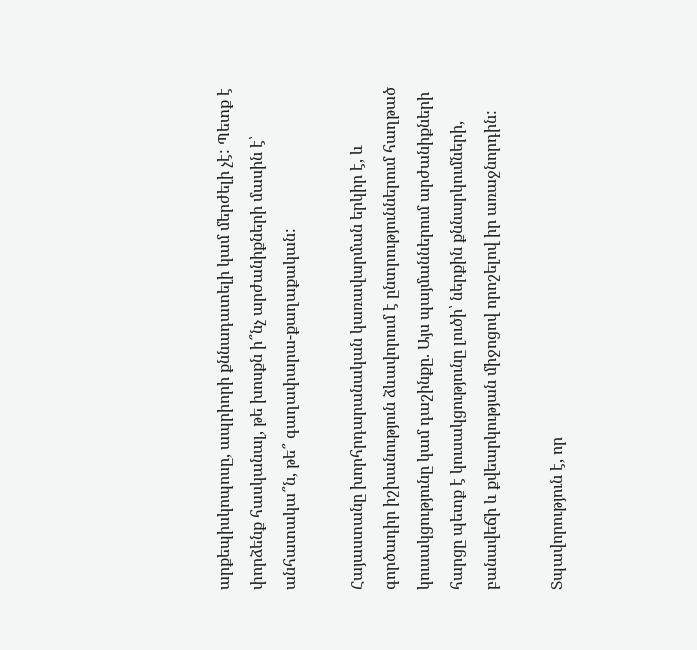արքեպիսկոպոսը, ապրիորի քննադատելի կամ մերժելի չէ: Պետք է փորձենք հասկանալ, թե խոսքն ի՞նչ արժանիքների մասին է՝ անհատակա՞ն, թե՞ գաղափարա-քաղաքական:

Հայաստանը խորհրդարանական կառավարման երկիր է, և գործադիր իշխանություն ձևավորում է ընտրություններում հաղթած կուսակցությունը կամ դաշինքը. Այս պայմաններում արժանիքների հարցը պետք է կուսակցությունը լուծի՝ ներքին քննարկումների, բանավեճի և քվեարկության միջոցով որոշելով իր առաջնորդին:

Տպավորություն է, որ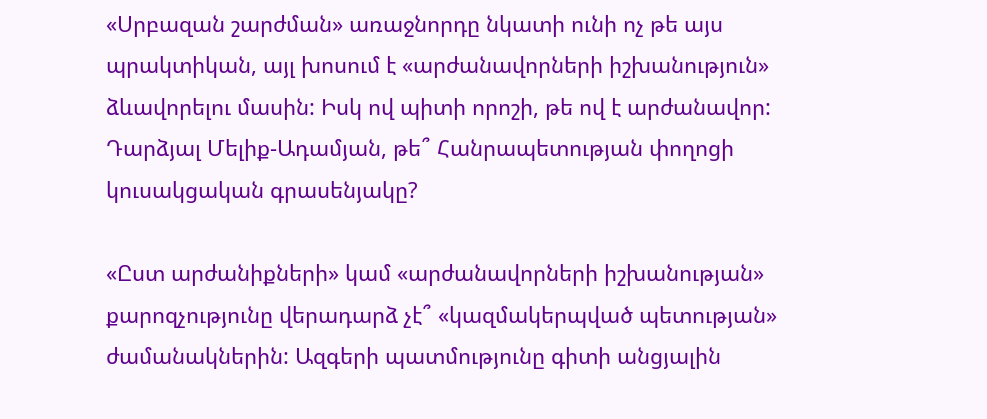«Սրբազան շարժման» առաջնորդը նկատի ունի ոչ թե այս պրակտիկան, այլ խոսում է «արժանավորների իշխանություն» ձևավորելու մասին: Իսկ ով պիտի որոշի, թե ով է արժանավոր: Դարձյալ Մելիք-Ադամյան, թե՞ Հանրապետության փողոցի կուսակցական գրասենյակը?

«Ըստ արժանիքների» կամ «արժանավորների իշխանության» քարոզչությունը վերադարձ չէ՞ «կազմակերպված պետության» ժամանակներին: Ազգերի պատմությունը գիտի անցյալին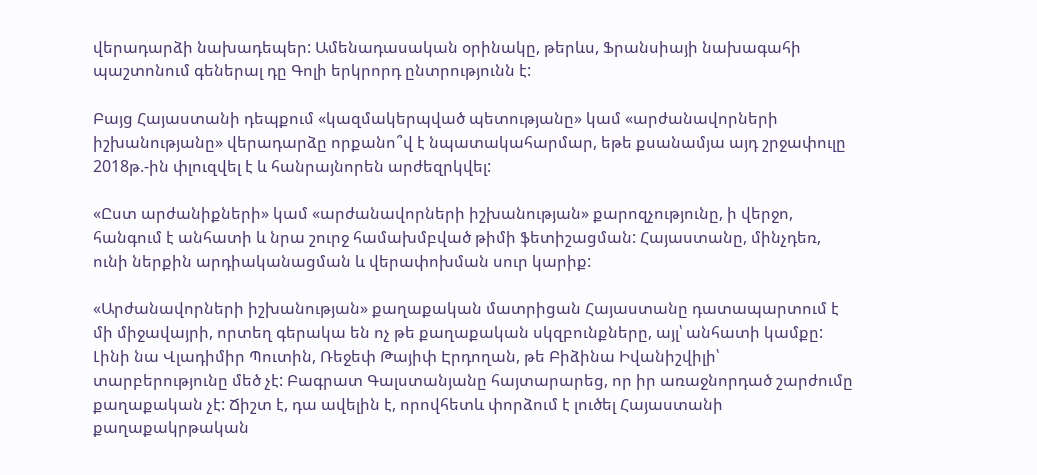վերադարձի նախադեպեր: Ամենադասական օրինակը, թերևս, Ֆրանսիայի նախագահի պաշտոնում գեներալ դը Գոլի երկրորդ ընտրությունն է:

Բայց Հայաստանի դեպքում «կազմակերպված պետությանը» կամ «արժանավորների իշխանությանը» վերադարձը որքանո՞վ է նպատակահարմար, եթե քսանամյա այդ շրջափուլը 2018թ.-ին փլուզվել է և հանրայնորեն արժեզրկվել:

«Ըստ արժանիքների» կամ «արժանավորների իշխանության» քարոզչությունը, ի վերջո, հանգում է անհատի և նրա շուրջ համախմբված թիմի ֆետիշացման: Հայաստանը, մինչդեռ, ունի ներքին արդիականացման և վերափոխման սուր կարիք:

«Արժանավորների իշխանության» քաղաքական մատրիցան Հայաստանը դատապարտում է մի միջավայրի, որտեղ գերակա են ոչ թե քաղաքական սկզբունքները, այլ՝ անհատի կամքը: Լինի նա Վլադիմիր Պուտին, Ռեջեփ Թայիփ Էրդողան, թե Բիձինա Իվանիշվիլի՝ տարբերությունը մեծ չէ: Բագրատ Գալստանյանը հայտարարեց, որ իր առաջնորդած շարժումը քաղաքական չէ: Ճիշտ է, դա ավելին է, որովհետև փորձում է լուծել Հայաստանի քաղաքակրթական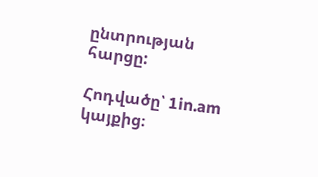ընտրության հարցը:

Հոդվածը՝ 1in.am կայքից։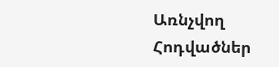Առնչվող Հոդվածներ